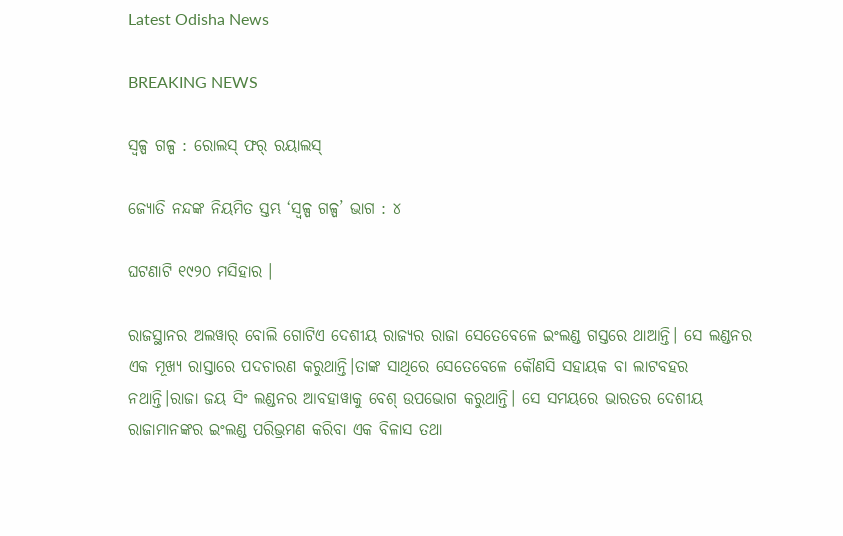Latest Odisha News

BREAKING NEWS

ସ୍ୱଳ୍ପ ଗଳ୍ପ : ରୋଲସ୍ ଫର୍ ରୟାଲସ୍

ଜ୍ୟୋତି ନନ୍ଦଙ୍କ ନିୟମିତ ସ୍ତମ୍ଭ ‘ସ୍ୱଳ୍ପ ଗଳ୍ପ’ ଭାଗ : ୪

ଘଟଣାଟି ୧୯୨୦ ମସିହାର ।

ରାଜସ୍ଥାନର ଅଲୱାର୍ ବୋଲି ଗୋଟିଏ ଦେଶୀୟ ରାଜ୍ୟର ରାଜା ସେତେବେଳେ ଇଂଲଣ୍ଡ ଗସ୍ତରେ ଥାଆନ୍ତି। ସେ ଲଣ୍ଡନର ଏକ ମୂଖ୍ଯ ରାସ୍ତାରେ ପଦଚାରଣ କରୁଥାନ୍ତି।ତାଙ୍କ ସାଥିରେ ସେତେବେଳେ କୌଣସି ସହାୟକ ବା ଲାଟବହର ନଥାନ୍ତି।ରାଜା ଜୟ ସିଂ ଲଣ୍ଡନର ଆବହାୱାକୁ ବେଶ୍ ଉପଭୋଗ କରୁଥାନ୍ତି। ସେ ସମୟରେ ଭାରତର ଦେଶୀୟ ରାଜାମାନଙ୍କର ଇଂଲଣ୍ଡ ପରିଭ୍ରମଣ କରିବା ଏକ ବିଳାସ ତଥା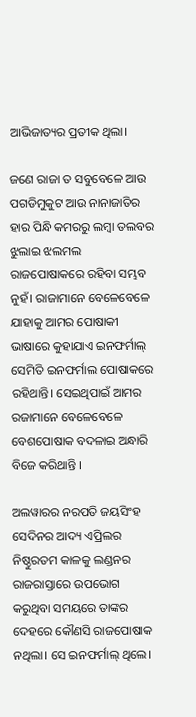ଆଭିଜାତ୍ୟର ପ୍ରତୀକ ଥିଲା।

ଜଣେ ରାଜା ତ ସବୁବେଳେ ଆଉ ପଗଡିମୁକୁଟ ଆଉ ନାନାଜାତିର ହାର ପିନ୍ଧି କମରରୁ ଲମ୍ବା ତଲବର ଝୁଲାଇ ଝଲମଲ ରାଜପୋଷାକରେ ରହିବା ସମ୍ଭବ ନୁହଁ। ରାଜାମାନେ ବେଳେବେଳେ ଯାହାକୁ ଆମର ପୋଷାକୀ ଭାଷାରେ କୁହାଯାଏ ଇନଫର୍ମାଲ୍ ସେମିତି ଇନଫର୍ମାଲ ପୋଷାକରେ ରହିଥାନ୍ତି। ସେଇଥିପାଇଁ ଆମର ରଜାମାନେ ବେଳେବେଳେ ବେଶପୋଷାକ ବଦଳାଇ ଅନ୍ଧାରି ବିଜେ କରିଥାନ୍ତି ।

ଅଲୱାରର ନରପତି ଜୟସିଂହ ସେଦିନର ଆଦ୍ୟ ଏପ୍ରିଲର ନିଷ୍ଠୁରତମ କାଳକୁ ଲଣ୍ଡନର ରାଜରାସ୍ତାରେ ଉପଭୋଗ କରୁଥିବା ସମୟରେ ତାଙ୍କର ଦେହରେ କୌଣସି ରାଜପୋଷାକ ନଥିଲା। ସେ ଇନଫର୍ମାଲ୍ ଥିଲେ।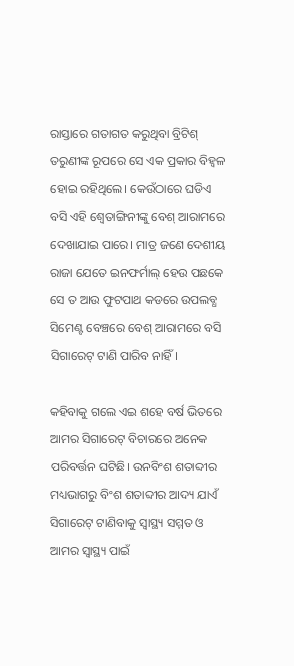ରାସ୍ତାରେ ଗତାଗତ କରୁଥିବା ବ୍ରିଟିଶ୍ ତରୁଣୀଙ୍କ ରୂପରେ ସେ ଏକ ପ୍ରକାର ବିହ୍ବଳ ହୋଇ ରହିଥିଲେ। କେଉଁଠାରେ ଘଡିଏ ବସି ଏହି ଶ୍ୱେତାଙ୍ଗିନୀଙ୍କୁ ବେଶ୍ ଆରାମରେ ଦେଖାଯାଇ ପାରେ। ମାତ୍ର ଜଣେ ଦେଶୀୟ ରାଜା ଯେତେ ଇନଫର୍ମାଲ୍ ହେଉ ପଛକେ ସେ ତ ଆଉ ଫୁଟପାଥ କଡରେ ଉପଲବ୍ଧ ସିମେଣ୍ଟ ବେଞ୍ଚରେ ବେଶ୍ ଆରାମରେ ବସି ସିଗାରେଟ୍ ଟାଣି ପାରିବ ନାହିଁ।

କହିବାକୁ ଗଲେ ଏଇ ଶହେ ବର୍ଷ ଭିତରେ ଆମର ସିଗାରେଟ୍ ବିଚାରରେ ଅନେକ ପରିବର୍ତ୍ତନ ଘଟିଛି। ଉନବିଂଶ ଶତାବ୍ଦୀର ମଧ୍ୟଭାଗରୁ ବିଂଶ ଶତାବ୍ଦୀର ଆଦ୍ୟ ଯାଏଁ ସିଗାରେଟ୍ ଟାଣିବାକୁ ସ୍ୱାସ୍ଥ୍ୟ ସମ୍ମତ ଓ ଆମର ସ୍ୱାସ୍ଥ୍ୟ ପାଇଁ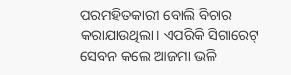ପରମହିତକାରୀ ବୋଲି ବିଚାର କରାଯାଉଥିଲା। ଏପରିକି ସିଗାରେଟ୍ ସେବନ କଲେ ଆଜମା ଭଳି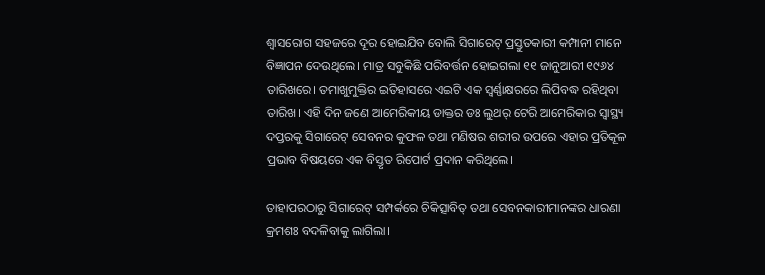ଶ୍ୱାସରୋଗ ସହଜରେ ଦୂର ହୋଇଯିବ ବୋଲି ସିଗାରେଟ୍ ପ୍ରସ୍ତୁତକାରୀ କମ୍ପାନୀ ମାନେ ବିଜ୍ଞାପନ ଦେଉଥିଲେ। ମାତ୍ର ସବୁକିଛି ପରିବର୍ତ୍ତନ ହୋଇଗଲା ୧୧ ଜାନୁଆରୀ ୧୯୬୪ ତାରିଖରେ। ତମାଖୁମୁକ୍ତିର ଇତିହାସରେ ଏଇଟି ଏକ ସ୍ୱର୍ଣ୍ଣାକ୍ଷରରେ ଲିପିବଦ୍ଧ ରହିଥିବା ତାରିଖ। ଏହି ଦିନ ଜଣେ ଆମେରିକୀୟ ଡାକ୍ତର ଡଃ ଲୁଥର୍ ଟେରି ଆମେରିକାର ସ୍ୱାସ୍ଥ୍ୟ ଦପ୍ତରକୁ ସିଗାରେଟ୍ ସେବନର କୁଫଳ ତଥା ମଣିଷର ଶରୀର ଉପରେ ଏହାର ପ୍ରତିକୂଳ ପ୍ରଭାବ ବିଷୟରେ ଏକ ବିସ୍ତୃତ ରିପୋର୍ଟ ପ୍ରଦାନ କରିଥିଲେ।

ତାହାପରଠାରୁ ସିଗାରେଟ୍ ସମ୍ପର୍କରେ ଚିକିତ୍ସାବିତ୍ ତଥା ସେବନକାରୀମାନଙ୍କର ଧାରଣା କ୍ରମଶଃ ବଦଳିବାକୁ ଲାଗିଲା।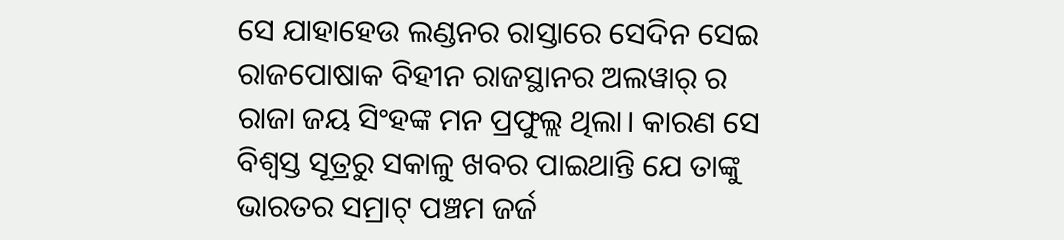ସେ ଯାହାହେଉ ଲଣ୍ଡନର ରାସ୍ତାରେ ସେଦିନ ସେଇ ରାଜପୋଷାକ ବିହୀନ ରାଜସ୍ଥାନର ଅଲୱାର୍ ର ରାଜା ଜୟ ସିଂହଙ୍କ ମନ ପ୍ରଫୁଲ୍ଲ ଥିଲା। କାରଣ ସେ ବିଶ୍ବସ୍ତ ସୂତ୍ରରୁ ସକାଳୁ ଖବର ପାଇଥାନ୍ତି ଯେ ତାଙ୍କୁ ଭାରତର ସମ୍ରାଟ୍ ପଞ୍ଚମ ଜର୍ଜ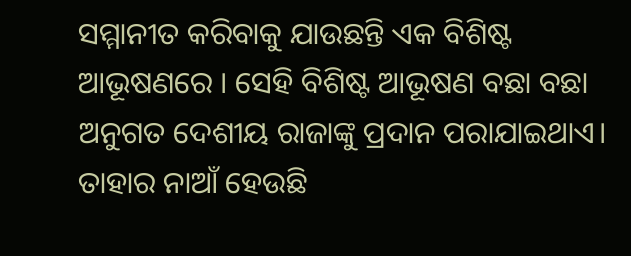ସମ୍ମାନୀତ କରିବାକୁ ଯାଉଛନ୍ତି ଏକ ବିଶିଷ୍ଟ ଆଭୂଷଣରେ । ସେହି ବିଶିଷ୍ଟ ଆଭୂଷଣ ବଛା ବଛା ଅନୁଗତ ଦେଶୀୟ ରାଜାଙ୍କୁ ପ୍ରଦାନ ପରାଯାଇଥାଏ। ତାହାର ନାଆଁ ହେଉଛି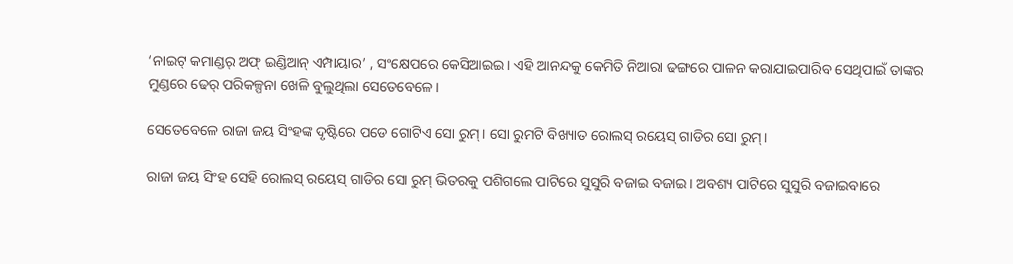‘ନାଇଟ୍ କମାଣ୍ଡର୍ ଅଫ୍ ଇଣ୍ଡିଆନ୍ ଏମ୍ପାୟାର’ , ସଂକ୍ଷେପରେ କେସିଆଇଇ। ଏହି ଆନନ୍ଦକୁ କେମିତି ନିଆରା ଢଙ୍ଗରେ ପାଳନ କରାଯାଇପାରିବ ସେଥିପାଇଁ ତାଙ୍କର ମୁଣ୍ଡରେ ଢେର୍ ପରିକଳ୍ପନା ଖେଳି ବୁଲୁଥିଲା ସେତେବେଳେ।

ସେତେବେଳେ ରାଜା ଜୟ ସିଂହଙ୍କ ଦୃଷ୍ଟିରେ ପଡେ ଗୋଟିଏ ସୋ ରୁମ୍। ସୋ ରୁମଟି ବିଖ୍ୟାତ ରୋଲସ୍ ରୟେସ୍ ଗାଡିର ସୋ ରୁମ୍।

ରାଜା ଜୟ ସିଂହ ସେହି ରୋଲସ୍ ରୟେସ୍ ଗାଡିର ସୋ ରୁମ୍ ଭିତରକୁ ପଶିଗଲେ ପାଟିରେ ସୁସୁରି ବଜାଇ ବଜାଇ। ଅବଶ୍ୟ ପାଟିରେ ସୁସୁରି ବଜାଇବାରେ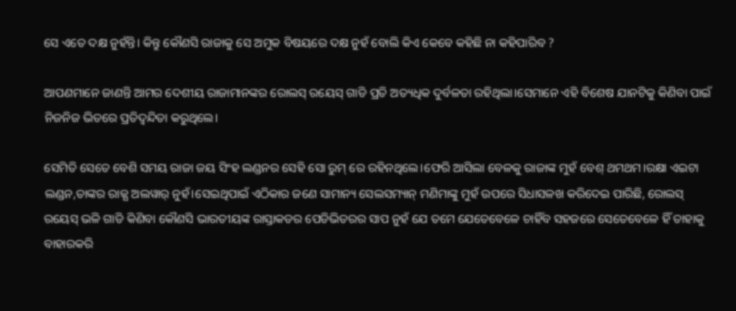ସେ ଏତେ ଦକ୍ଷ ନୁହଁନ୍ତି। କିନ୍ତୁ କୌଣସି ରାଜାକୁ ସେ ଅମୁକ ବିଷୟରେ ଦକ୍ଷ ନୁହଁ ବୋଲି କିଏ କେବେ କହିଛି ନା କହିପାରିବ ?

ଆପଣମାନେ ଜାଣନ୍ତି ଆମର ଦେଶୀୟ ରାଜାମାନଙ୍କର ରୋଲସ୍ ରୟେସ୍ ଗାଡି ପ୍ରତି ଅତ୍ୟଧିକ ଦୁର୍ବଳତା ରହିଥିଲା।ସେମାନେ ଏହି ବିଶେଷ ଯାନଟିକୁ କିଣିବା ପାଇଁ ନିଜନିଜ ଭିତରେ ପ୍ରତିଦ୍ୱନ୍ଦିତା କରୁଥିଲେ।

ସେମିତି ସେତେ ବେଶି ସମୟ ରାଜା ଜୟ ସିଂହ ଲଣ୍ଡନର ସେହି ସୋ ରୁମ୍ ରେ ରହିନଥିଲେ।ଫେରି ଆସିଲା ବେଳକୁ ରାଜାଙ୍କ ମୁହଁ ବେଶ୍ ଥମଥମ।ରକ୍ଷା ଏଇଟା ଲଣ୍ଡନ,ତାଙ୍କର ରାଜ୍ଯ ଅଲୱାର୍ ନୁହଁ।ସେଇଥିପାଇଁ ଏଠିକାର ଜଣେ ସାମାନ୍ୟ ସେଲସମ୍ୟାନ୍ ମଣିମାଙ୍କୁ ମୁହଁ ଉପରେ ସିଧାସଳଖ କରିଦେଇ ପାରିଛି, ରୋଲସ୍ ରୟେସ୍ ଭଳି ଗାଡି କିଣିବା କୌଣସି ଭାରତୀୟଙ୍କ ରାସ୍ତାକଡର ପେଡିଭିତରର ସାପ ନୁହଁ ଯେ ତମେ ଯେତେବେଳେ ଚାହିଁବ ସହଜରେ ସେତେବେଳେ ହିଁ ତାହାକୁ ବାହାରକରି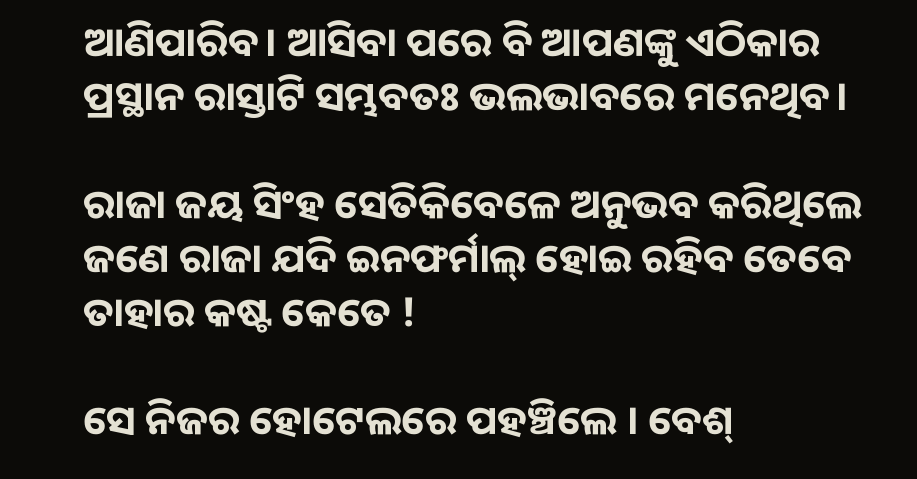ଆଣିପାରିବ। ଆସିବା ପରେ ବି ଆପଣଙ୍କୁ ଏଠିକାର ପ୍ରସ୍ଥାନ ରାସ୍ତାଟି ସମ୍ଭବତଃ ଭଲଭାବରେ ମନେଥିବ।

ରାଜା ଜୟ ସିଂହ ସେତିକିବେଳେ ଅନୁଭବ କରିଥିଲେ ଜଣେ ରାଜା ଯଦି ଇନଫର୍ମାଲ୍ ହୋଇ ରହିବ ତେବେ ତାହାର କଷ୍ଟ କେତେ !

ସେ ନିଜର ହୋଟେଲରେ ପହଞ୍ଚିଲେ । ବେଶ୍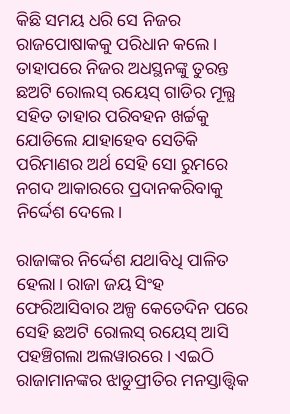କିଛି ସମୟ ଧରି ସେ ନିଜର ରାଜପୋଷାକକୁ ପରିଧାନ କଲେ। ତାହାପରେ ନିଜର ଅଧସ୍ଥନଙ୍କୁ ତୁରନ୍ତ ଛଅଟି ରୋଲସ୍ ରୟେସ୍ ଗାଡିର ମୂଲ୍ଯ ସହିତ ତାହାର ପରିବହନ ଖର୍ଚ୍ଚକୁ ଯୋଡିଲେ ଯାହାହେବ ସେତିକି ପରିମାଣର ଅର୍ଥ ସେହି ସୋ ରୁମରେ ନଗଦ ଆକାରରେ ପ୍ରଦାନକରିବାକୁ ନିର୍ଦ୍ଦେଶ ଦେଲେ।

ରାଜାଙ୍କର ନିର୍ଦ୍ଦେଶ ଯଥାବିଧି ପାଳିତ ହେଲା। ରାଜା ଜୟ ସିଂହ ଫେରିଆସିବାର ଅଳ୍ପ କେତେଦିନ ପରେ ସେହି ଛଅଟି ରୋଲସ୍ ରୟେସ୍ ଆସି ପହଞ୍ଚିଗଲା ଅଲୱାରରେ। ଏଇଠି ରାଜାମାନଙ୍କର ଝାଡୁପ୍ରୀତିର ମନସ୍ତାତ୍ତ୍ବିକ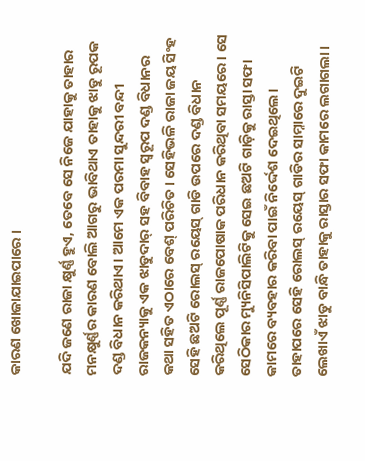କାରଣ ଖୋଜାଯାଇପାରେ ।

ଯଦି ଜଣେ ରାଜା କ୍ଷୁର୍ଣ୍ଣ ହୁଏ, ତେବେ ସେ ନିଜେ ଯାହାକୁ ତାହାର ମନକ୍ଷୁର୍ଣ୍ଣର କାରଣ ବୋଲି ଆଗରୁ ଭାବିଥାଏ ତାହାକୁ ଝାଡୁ ରୂପକ ଦଣ୍ଡ ବିଧାନ କରିଥାଏ। ଆମେ ଏକ ପରମା ସୁନ୍ଦରୀ ବନ୍ଦୀ ରାଜକନ୍ୟାକୁ ଏକ ଝାଡୁଦାର୍ ସହ ବିବାହ ସ୍ବରୂପ ଦଣ୍ଡ ବିଧାନର କଥା ସହିତ ଏଠାରେ ବେଶ୍ ପରିଚିତ। ସେହିଭଳି ରାଜା ଜୟ ସିଂହ ସେହି ଛଅଟି ରୋଲସ୍ ରୟେସ୍ ଗାଡି ଉପରେ ଦଣ୍ଡ ବିଧାନ କରିଥିଲେ ପୂର୍ଣ୍ଣ ରାଜପୋଷାକ ପରିଧାନ କରିଥିବା ସମୟରେ। ସେ ସେଠିକାର ମ୍ୟୁନିସିପାଲିଟିକୁ ସେଇ ଛଅଟି ଗାଡ଼ିକୁ ରାସ୍ତା ସଫା କାମରେ ବ୍ୟବହାର କରିବା ପାଇଁ ନିର୍ଦ୍ଦେଶ ଦେଇଥିଲେ। ତାହାପରେ ସେହି ରୋଲସ୍ ରୟେସ୍ ଗାଡିର ସାମ୍ନାରେ ଦୁଇଟି ଲେଖାଏଁ ଝାଡୁ ବାନ୍ଧି ତାହାକୁ ରାସ୍ତାର ସଫା କାମରେ ଲଗାଗଲା।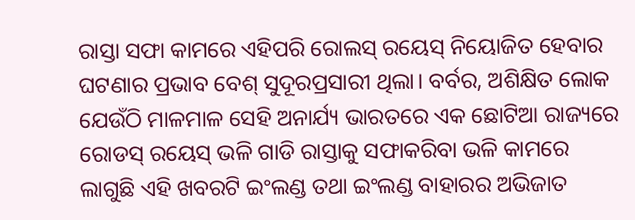ରାସ୍ତା ସଫା କାମରେ ଏହିପରି ରୋଲସ୍ ରୟେସ୍ ନିୟୋଜିତ ହେବାର ଘଟଣାର ପ୍ରଭାବ ବେଶ୍ ସୁଦୂରପ୍ରସାରୀ ଥିଲା। ବର୍ବର, ଅଶିକ୍ଷିତ ଲୋକ ଯେଉଁଠି ମାଳମାଳ ସେହି ଅନାର୍ଯ୍ୟ ଭାରତରେ ଏକ ଛୋଟିଆ ରାଜ୍ୟରେ ରୋଡସ୍ ରୟେସ୍ ଭଳି ଗାଡି ରାସ୍ତାକୁ ସଫାକରିବା ଭଳି କାମରେ ଲାଗୁଛି ଏହି ଖବରଟି ଇଂଲଣ୍ଡ ତଥା ଇଂଲଣ୍ଡ ବାହାରର ଅଭିଜାତ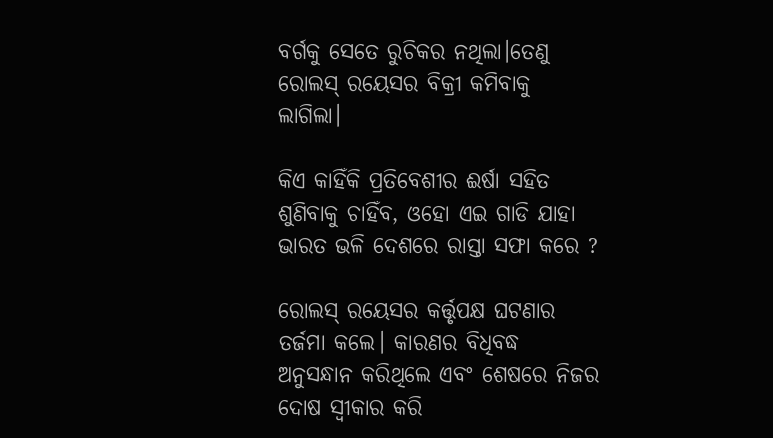ବର୍ଗକୁ ସେତେ ରୁଚିକର ନଥିଲା।ତେଣୁ ରୋଲସ୍ ରୟେସର ବିକ୍ରୀ କମିବାକୁ ଲାଗିଲା।

କିଏ କାହିଁକି ପ୍ରତିବେଶୀର ଈର୍ଷା ସହିତ ଶୁଣିବାକୁ ଚାହିଁବ, ଓହୋ ଏଇ ଗାଡି ଯାହା ଭାରତ ଭଳି ଦେଶରେ ରାସ୍ତା ସଫା କରେ ?

ରୋଲସ୍ ରୟେସର କର୍ତ୍ତୃପକ୍ଷ ଘଟଣାର ତର୍ଜମା କଲେ। କାରଣର ବିଧିବଦ୍ଧ ଅନୁସନ୍ଧାନ କରିଥିଲେ ଏବଂ ଶେଷରେ ନିଜର ଦୋଷ ସ୍ବୀକାର କରି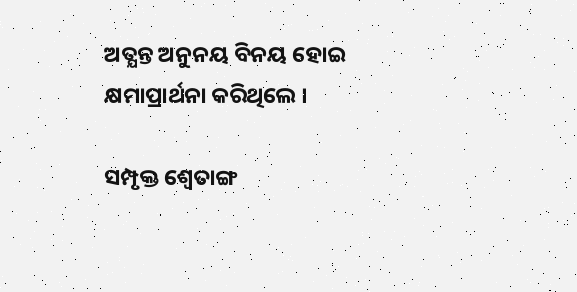ଅତ୍ଯନ୍ତ ଅନୁନୟ ବିନୟ ହୋଇ କ୍ଷମାପ୍ରାର୍ଥନା କରିଥିଲେ ।

ସମ୍ପୃକ୍ତ ଶ୍ୱେତାଙ୍ଗ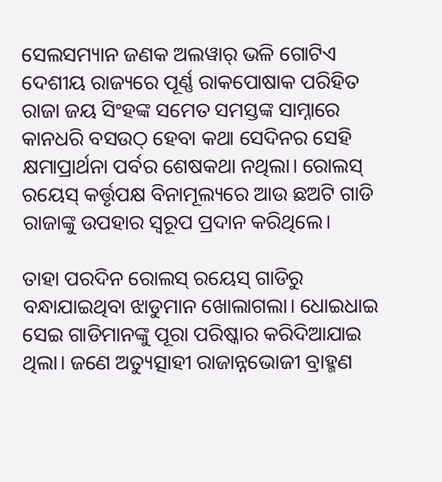ସେଲସମ୍ୟାନ ଜଣକ ଅଲୱାର୍ ଭଳି ଗୋଟିଏ ଦେଶୀୟ ରାଜ୍ୟରେ ପୂର୍ଣ୍ଣ ରାକପୋଷାକ ପରିହିତ ରାଜା ଜୟ ସିଂହଙ୍କ ସମେତ ସମସ୍ତଙ୍କ ସାମ୍ନାରେ କାନଧରି ବସଉଠ୍ ହେବା କଥା ସେଦିନର ସେହି କ୍ଷମାପ୍ରାର୍ଥନା ପର୍ବର ଶେଷକଥା ନଥିଲା। ରୋଲସ୍ ରୟେସ୍ କର୍ତ୍ତୃପକ୍ଷ ବିନାମୂଲ୍ୟରେ ଆଉ ଛଅଟି ଗାଡି ରାଜାଙ୍କୁ ଉପହାର ସ୍ବରୂପ ପ୍ରଦାନ କରିଥିଲେ।

ତାହା ପରଦିନ ରୋଲସ୍ ରୟେସ୍ ଗାଡିରୁ ବନ୍ଧାଯାଇଥିବା ଝାଡୁମାନ ଖୋଲାଗଲା। ଧୋଇଧାଇ ସେଇ ଗାଡିମାନଙ୍କୁ ପୂରା ପରିଷ୍କାର କରିଦିଆଯାଇ ଥିଲା। ଜଣେ ଅତ୍ୟୁତ୍ସାହୀ ରାଜାନ୍ନଭୋଜୀ ବ୍ରାହ୍ମଣ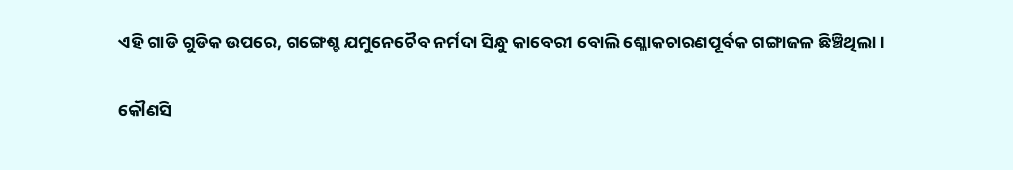ଏହି ଗାଡି ଗୁଡିକ ଉପରେ, ଗଙ୍ଗେଶ୍ଚ ଯମୁନେଚୈବ ନର୍ମଦା ସିନ୍ଧୁ କାବେରୀ ବୋଲି ଶ୍ଳୋକଚାରଣପୂର୍ବକ ଗଙ୍ଗାଜଳ ଛିଞ୍ଚିଥିଲା।

କୌଣସି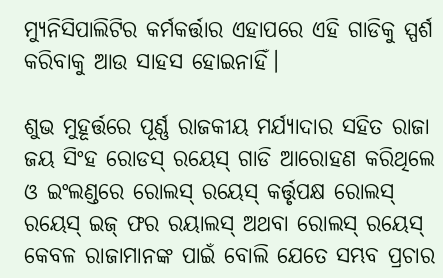ମ୍ୟୁନିସିପାଲିଟିର କର୍ମକର୍ତ୍ତାର ଏହାପରେ ଏହି ଗାଡିକୁ ସ୍ପର୍ଶ କରିବାକୁ ଆଉ ସାହସ ହୋଇନାହିଁ।

ଶୁଭ ମୁହୂର୍ତ୍ତରେ ପୂର୍ଣ୍ଣ ରାଜକୀୟ ମର୍ଯ୍ୟାଦାର ସହିତ ରାଜା ଜୟ ସିଂହ ରୋଡସ୍ ରୟେସ୍ ଗାଡି ଆରୋହଣ କରିଥିଲେ ଓ ଇଂଲଣ୍ଡରେ ରୋଲସ୍ ରୟେସ୍ କର୍ତ୍ତୃପକ୍ଷ ରୋଲସ୍ ରୟେସ୍ ଇଜ୍ ଫର ରୟାଲସ୍ ଅଥବା ରୋଲସ୍ ରୟେସ୍ କେବଳ ରାଜାମାନଙ୍କ ପାଇଁ ବୋଲି ଯେତେ ସମ୍ଭବ ପ୍ରଚାର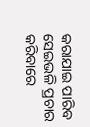କରାଯାଇ ପାରିବ ସେଇଭଳି ପ୍ରଚାର କରିବାରେ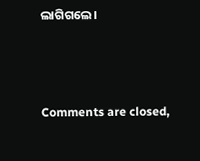ଲାଗିଗଲେ।



Comments are closed,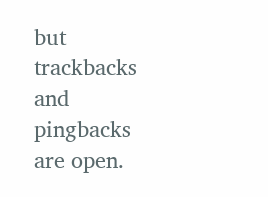but trackbacks and pingbacks are open.